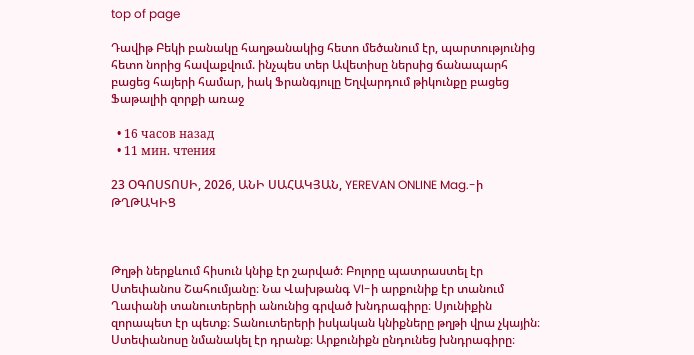top of page

Դավիթ Բեկի բանակը հաղթանակից հետո մեծանում էր, պարտությունից հետո նորից հավաքվում. ինչպես տեր Ավետիսը ներսից ճանապարհ բացեց հայերի համար, իակ Ֆրանգյուլը Եղվարդում թիկունքը բացեց Ֆաթալիի զորքի առաջ

  • 16 часов назад
  • 11 мин. чтения

23 ՕԳՈՍՏՈՍԻ, 2026, ԱՆԻ ՍԱՀԱԿՅԱՆ, YEREVAN ONLINE Mag.-ի ԹՂԹԱԿԻՑ



Թղթի ներքևում հիսուն կնիք էր շարված։ Բոլորը պատրաստել էր Ստեփանոս Շահումյանը։ Նա Վախթանգ VI-ի արքունիք էր տանում Ղափանի տանուտերերի անունից գրված խնդրագիրը։ Սյունիքին զորապետ էր պետք։ Տանուտերերի իսկական կնիքները թղթի վրա չկային։ Ստեփանոսը նմանակել էր դրանք։ Արքունիքն ընդունեց խնդրագիրը։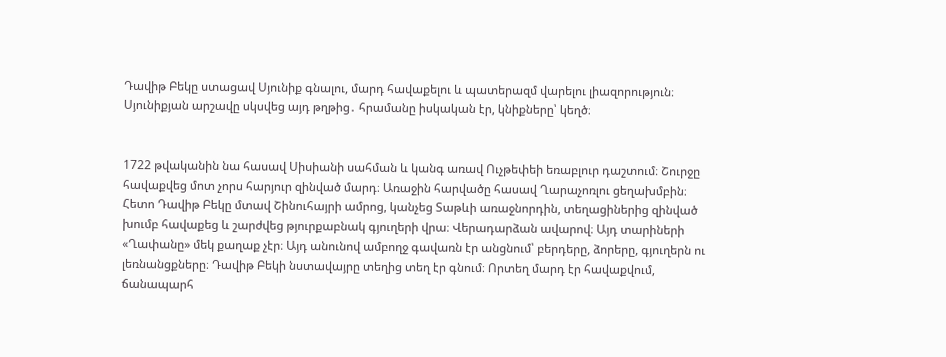Դավիթ Բեկը ստացավ Սյունիք գնալու, մարդ հավաքելու և պատերազմ վարելու լիազորություն։ Սյունիքյան արշավը սկսվեց այդ թղթից․ հրամանը իսկական էր, կնիքները՝ կեղծ։


1722 թվականին նա հասավ Սիսիանի սահման և կանգ առավ Ուչթեփեի եռաբլուր դաշտում։ Շուրջը հավաքվեց մոտ չորս հարյուր զինված մարդ։ Առաջին հարվածը հասավ Ղարաչոռլու ցեղախմբին։ Հետո Դավիթ Բեկը մտավ Շինուհայրի ամրոց, կանչեց Տաթևի առաջնորդին, տեղացիներից զինված խումբ հավաքեց և շարժվեց թյուրքաբնակ գյուղերի վրա։ Վերադարձան ավարով։ Այդ տարիների «Ղափանը» մեկ քաղաք չէր։ Այդ անունով ամբողջ գավառն էր անցնում՝ բերդերը, ձորերը, գյուղերն ու լեռնանցքները։ Դավիթ Բեկի նստավայրը տեղից տեղ էր գնում։ Որտեղ մարդ էր հավաքվում, ճանապարհ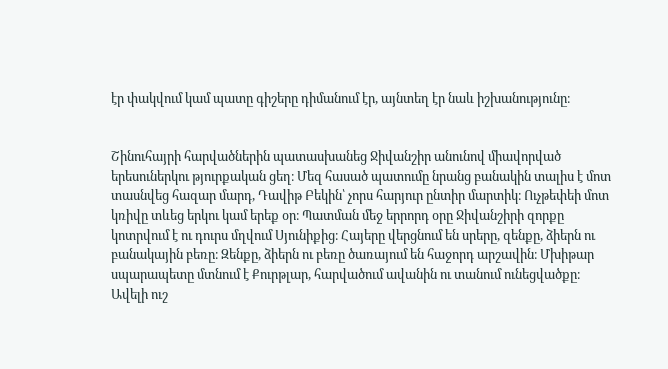էր փակվում կամ պատը գիշերը դիմանում էր, այնտեղ էր նաև իշխանությունը։


Շինուհայրի հարվածներին պատասխանեց Ջիվանշիր անունով միավորված երեսուներկու թյուրքական ցեղ։ Մեզ հասած պատումը նրանց բանակին տալիս է մոտ տասնվեց հազար մարդ, Դավիթ Բեկին՝ չորս հարյուր ընտիր մարտիկ։ Ուչթեփեի մոտ կռիվը տևեց երկու կամ երեք օր։ Պատման մեջ երրորդ օրը Ջիվանշիրի զորքը կոտրվում է ու դուրս մղվում Սյունիքից։ Հայերը վերցնում են սրերը, զենքը, ձիերն ու բանակային բեռը։ Զենքը, ձիերն ու բեռը ծառայում են հաջորդ արշավին։ Մխիթար սպարապետը մտնում է Քուրթլար, հարվածում ավանին ու տանում ունեցվածքը։ Ավելի ուշ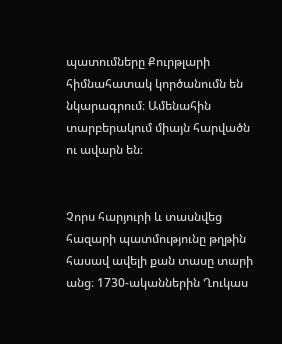պատումները Քուրթլարի հիմնահատակ կործանումն են նկարագրում։ Ամենահին տարբերակում միայն հարվածն ու ավարն են։


Չորս հարյուրի և տասնվեց հազարի պատմությունը թղթին հասավ ավելի քան տասը տարի անց։ 1730-ականներին Ղուկաս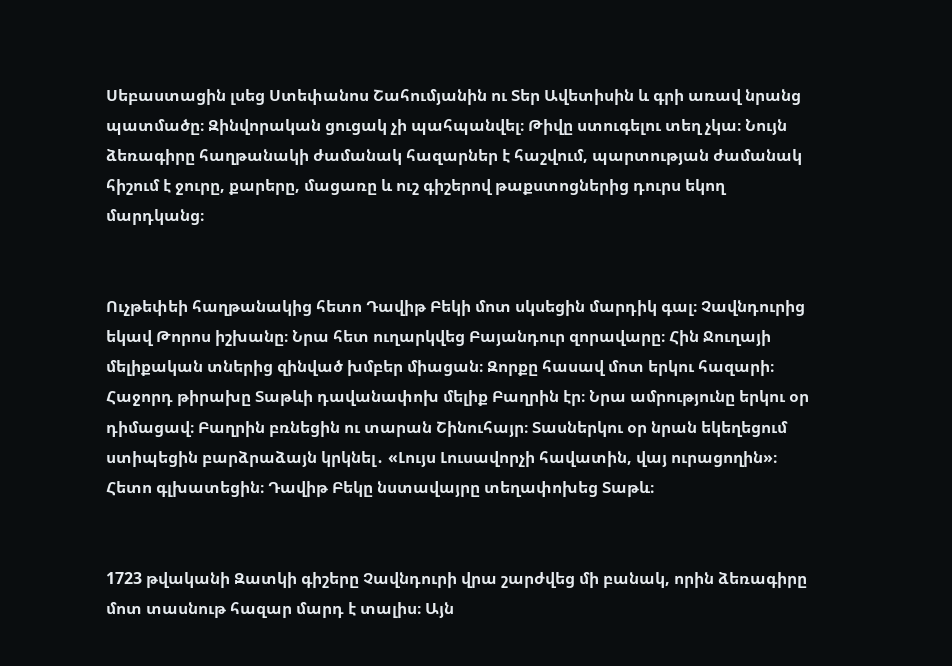Սեբաստացին լսեց Ստեփանոս Շահումյանին ու Տեր Ավետիսին և գրի առավ նրանց պատմածը։ Զինվորական ցուցակ չի պահպանվել։ Թիվը ստուգելու տեղ չկա։ Նույն ձեռագիրը հաղթանակի ժամանակ հազարներ է հաշվում, պարտության ժամանակ հիշում է ջուրը, քարերը, մացառը և ուշ գիշերով թաքստոցներից դուրս եկող մարդկանց։


Ուչթեփեի հաղթանակից հետո Դավիթ Բեկի մոտ սկսեցին մարդիկ գալ։ Չավնդուրից եկավ Թորոս իշխանը։ Նրա հետ ուղարկվեց Բայանդուր զորավարը։ Հին Ջուղայի մելիքական տներից զինված խմբեր միացան։ Զորքը հասավ մոտ երկու հազարի։ Հաջորդ թիրախը Տաթևի դավանափոխ մելիք Բաղրին էր։ Նրա ամրությունը երկու օր դիմացավ։ Բաղրին բռնեցին ու տարան Շինուհայր։ Տասներկու օր նրան եկեղեցում ստիպեցին բարձրաձայն կրկնել․ «Լույս Լուսավորչի հավատին, վայ ուրացողին»։ Հետո գլխատեցին։ Դավիթ Բեկը նստավայրը տեղափոխեց Տաթև։


1723 թվականի Զատկի գիշերը Չավնդուրի վրա շարժվեց մի բանակ, որին ձեռագիրը մոտ տասնութ հազար մարդ է տալիս։ Այն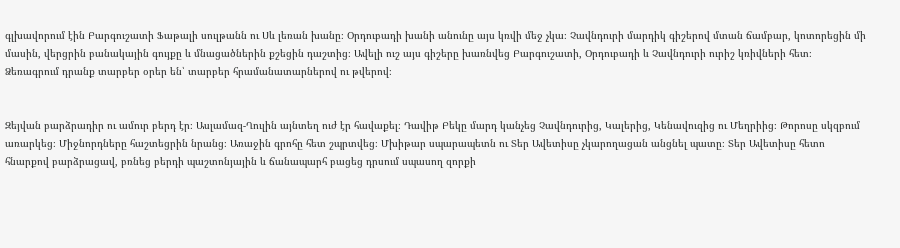գլխավորում էին Բարգուշատի Ֆաթալի սուլթանն ու Սև լեռան խանը։ Օրդուբադի խանի անունը այս կռվի մեջ չկա։ Չավնդուրի մարդիկ գիշերով մտան ճամբար, կոտորեցին մի մասին, վերցրին բանակային գույքը և մնացածներին քշեցին դաշտից։ Ավելի ուշ այս գիշերը խառնվեց Բարգուշատի, Օրդուբադի և Չավնդուրի ուրիշ կռիվների հետ։ Ձեռագրում դրանք տարբեր օրեր են՝ տարբեր հրամանատարներով ու թվերով։


Զեյվան բարձրադիր ու ամուր բերդ էր։ Ասլամազ-Ղուլին այնտեղ ուժ էր հավաքել։ Դավիթ Բեկը մարդ կանչեց Չավնդուրից, Կալերից, Կենավուզից ու Մեղրիից։ Թորոսը սկզբում առարկեց։ Միջնորդները հաշտեցրին նրանց։ Առաջին գրոհը հետ շպրտվեց։ Մխիթար սպարապետն ու Տեր Ավետիսը չկարողացան անցնել պատը։ Տեր Ավետիսը հետո հնարքով բարձրացավ, բռնեց բերդի պաշտոնյային և ճանապարհ բացեց դրսում սպասող զորքի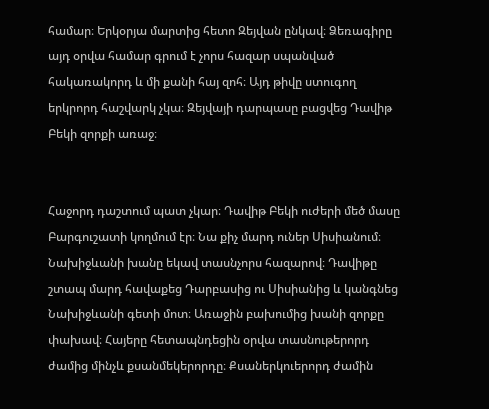համար։ Երկօրյա մարտից հետո Զեյվան ընկավ։ Ձեռագիրը այդ օրվա համար գրում է չորս հազար սպանված հակառակորդ և մի քանի հայ զոհ։ Այդ թիվը ստուգող երկրորդ հաշվարկ չկա։ Զեյվայի դարպասը բացվեց Դավիթ Բեկի զորքի առաջ։


Հաջորդ դաշտում պատ չկար։ Դավիթ Բեկի ուժերի մեծ մասը Բարգուշատի կողմում էր։ Նա քիչ մարդ ուներ Սիսիանում։ Նախիջևանի խանը եկավ տասնչորս հազարով։ Դավիթը շտապ մարդ հավաքեց Դարբասից ու Սիսիանից և կանգնեց Նախիջևանի գետի մոտ։ Առաջին բախումից խանի զորքը փախավ։ Հայերը հետապնդեցին օրվա տասնութերորդ ժամից մինչև քսանմեկերորդը։ Քսաներկուերորդ ժամին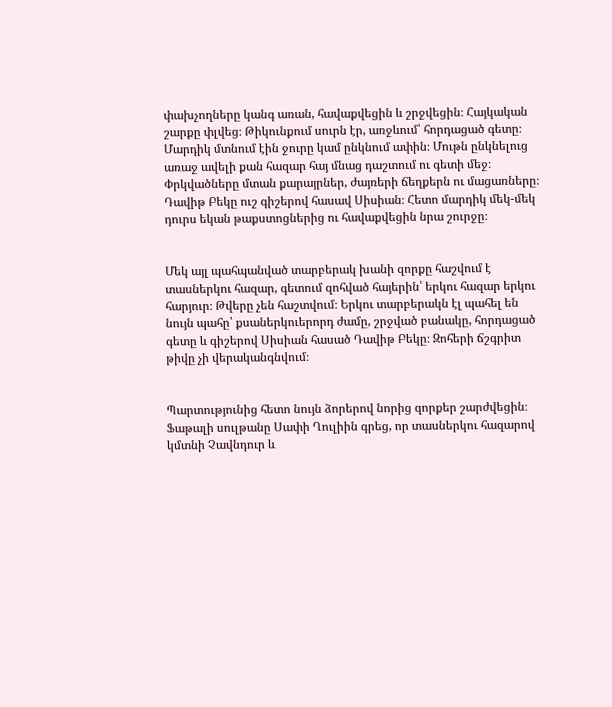փախչողները կանգ առան, հավաքվեցին և շրջվեցին։ Հայկական շարքը փլվեց։ Թիկունքում սուրն էր, առջևում՝ հորդացած գետը։ Մարդիկ մտնում էին ջուրը կամ ընկնում ափին։ Մութն ընկնելուց առաջ ավելի քան հազար հայ մնաց դաշտում ու գետի մեջ։ Փրկվածները մտան քարայրներ, ժայռերի ճեղքերն ու մացառները։ Դավիթ Բեկը ուշ գիշերով հասավ Սիսիան։ Հետո մարդիկ մեկ-մեկ դուրս եկան թաքստոցներից ու հավաքվեցին նրա շուրջը։


Մեկ այլ պահպանված տարբերակ խանի զորքը հաշվում է տասներկու հազար, գետում զոհված հայերին՝ երկու հազար երկու հարյուր։ Թվերը չեն հաշտվում։ Երկու տարբերակն էլ պահել են նույն պահը՝ քսաներկուերորդ ժամը, շրջված բանակը, հորդացած գետը և գիշերով Սիսիան հասած Դավիթ Բեկը։ Զոհերի ճշգրիտ թիվը չի վերականգնվում։


Պարտությունից հետո նույն ձորերով նորից զորքեր շարժվեցին։ Ֆաթալի սուլթանը Սափի Ղուլիին գրեց, որ տասներկու հազարով կմտնի Չավնդուր և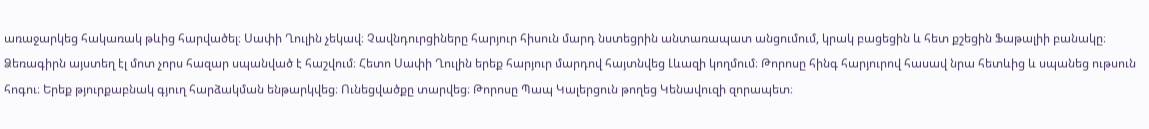առաջարկեց հակառակ թևից հարվածել։ Սափի Ղուլին չեկավ։ Չավնդուրցիները հարյուր հիսուն մարդ նստեցրին անտառապատ անցումում, կրակ բացեցին և հետ քշեցին Ֆաթալիի բանակը։ Ձեռագիրն այստեղ էլ մոտ չորս հազար սպանված է հաշվում։ Հետո Սափի Ղուլին երեք հարյուր մարդով հայտնվեց Լևազի կողմում։ Թորոսը հինգ հարյուրով հասավ նրա հետևից և սպանեց ութսուն հոգու։ Երեք թյուրքաբնակ գյուղ հարձակման ենթարկվեց։ Ունեցվածքը տարվեց։ Թորոսը Պապ Կալերցուն թողեց Կենավուզի զորապետ։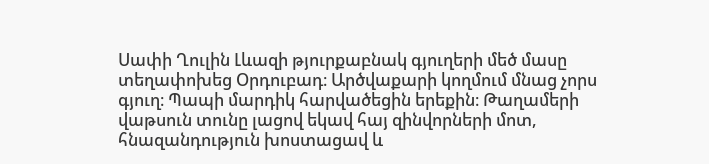Սափի Ղուլին Լևազի թյուրքաբնակ գյուղերի մեծ մասը տեղափոխեց Օրդուբադ։ Արծվաքարի կողմում մնաց չորս գյուղ։ Պապի մարդիկ հարվածեցին երեքին։ Թաղամերի վաթսուն տունը լացով եկավ հայ զինվորների մոտ, հնազանդություն խոստացավ և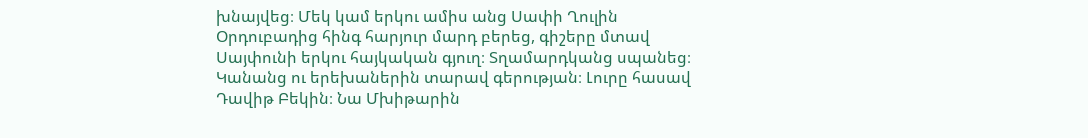խնայվեց։ Մեկ կամ երկու ամիս անց Սափի Ղուլին Օրդուբադից հինգ հարյուր մարդ բերեց, գիշերը մտավ Սայփունի երկու հայկական գյուղ։ Տղամարդկանց սպանեց։ Կանանց ու երեխաներին տարավ գերության։ Լուրը հասավ Դավիթ Բեկին։ Նա Մխիթարին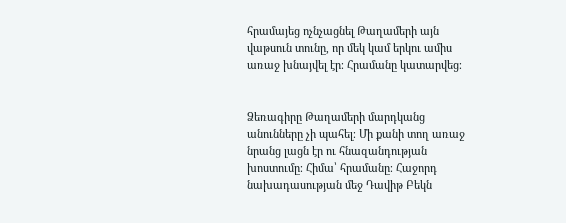հրամայեց ոչնչացնել Թաղամերի այն վաթսուն տունը, որ մեկ կամ երկու ամիս առաջ խնայվել էր։ Հրամանը կատարվեց։


Ձեռագիրը Թաղամերի մարդկանց անունները չի պահել։ Մի քանի տող առաջ նրանց լացն էր ու հնազանդության խոստումը։ Հիմա՝ հրամանը։ Հաջորդ նախադասության մեջ Դավիթ Բեկն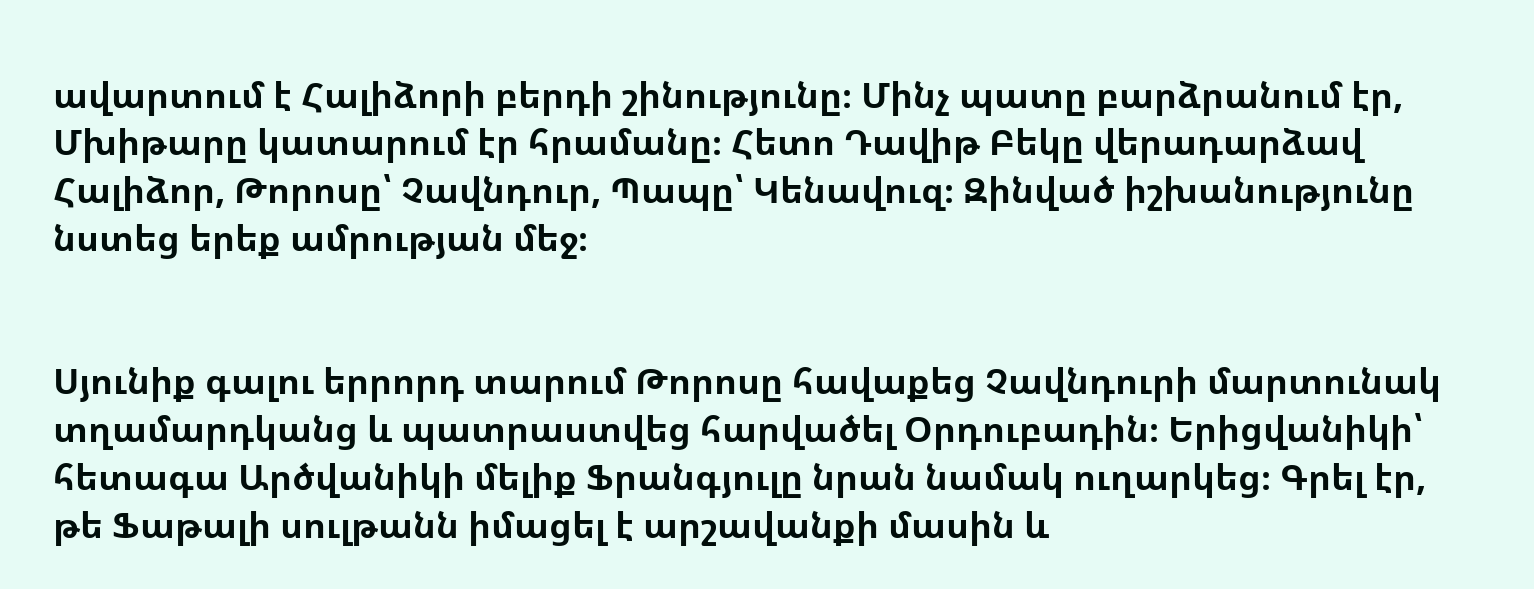ավարտում է Հալիձորի բերդի շինությունը։ Մինչ պատը բարձրանում էր, Մխիթարը կատարում էր հրամանը։ Հետո Դավիթ Բեկը վերադարձավ Հալիձոր, Թորոսը՝ Չավնդուր, Պապը՝ Կենավուզ։ Զինված իշխանությունը նստեց երեք ամրության մեջ։


Սյունիք գալու երրորդ տարում Թորոսը հավաքեց Չավնդուրի մարտունակ տղամարդկանց և պատրաստվեց հարվածել Օրդուբադին։ Երիցվանիկի՝ հետագա Արծվանիկի մելիք Ֆրանգյուլը նրան նամակ ուղարկեց։ Գրել էր, թե Ֆաթալի սուլթանն իմացել է արշավանքի մասին և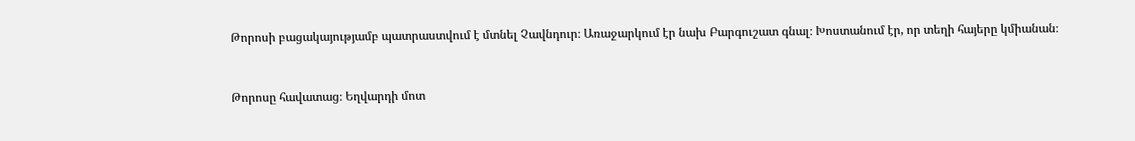Թորոսի բացակայությամբ պատրաստվում է մտնել Չավնդուր։ Առաջարկում էր նախ Բարգուշատ գնալ։ Խոստանում էր, որ տեղի հայերը կմիանան։


Թորոսը հավատաց։ Եղվարդի մոտ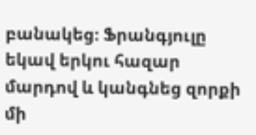բանակեց։ Ֆրանգյուլը եկավ երկու հազար մարդով և կանգնեց զորքի մի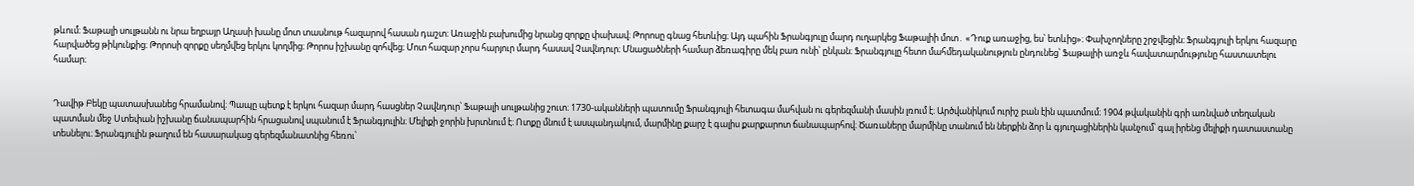թևում։ Ֆաթալի սուլթանն ու նրա եղբայր Աղասի խանը մոտ տասնութ հազարով հասան դաշտ։ Առաջին բախումից նրանց զորքը փախավ։ Թորոսը գնաց հետևից։ Այդ պահին Ֆրանգյուլը մարդ ուղարկեց Ֆաթալիի մոտ․ «Դուք առաջից, ես՝ ետևից»։ Փախչողները շրջվեցին։ Ֆրանգյուլի երկու հազարը հարվածեց թիկունքից։ Թորոսի զորքը սեղմվեց երկու կողմից։ Թորոս իշխանը զոհվեց։ Մոտ հազար չորս հարյուր մարդ հասավ Չավնդուր։ Մնացածների համար ձեռագիրը մեկ բառ ունի՝ ընկան։ Ֆրանգյուլը հետո մահմեդականություն ընդունեց՝ Ֆաթալիի առջև հավատարմությունը հաստատելու համար։


Դավիթ Բեկը պատասխանեց հրամանով։ Պապը պետք է երկու հազար մարդ հասցներ Չավնդուր՝ Ֆաթալի սուլթանից շուտ։ 1730-ականների պատումը Ֆրանգյուլի հետագա մահվան ու գերեզմանի մասին լռում է։ Արծվանիկում ուրիշ բան էին պատմում։ 1904 թվականին գրի առնված տեղական պատման մեջ Ստեփան իշխանը ճանապարհին հրացանով սպանում է Ֆրանգյուլին։ Մելիքի ջորին խրտնում է։ Ոտքը մնում է ասպանդակում, մարմինը քարշ է գալիս քարքարոտ ճանապարհով։ Ծառաները մարմինը տանում են ներքին ձոր և գյուղացիներին կանչում՝ գալ իրենց մելիքի դատաստանը տեսնելու։ Ֆրանգյուլին թաղում են հասարակաց գերեզմանատնից հեռու՝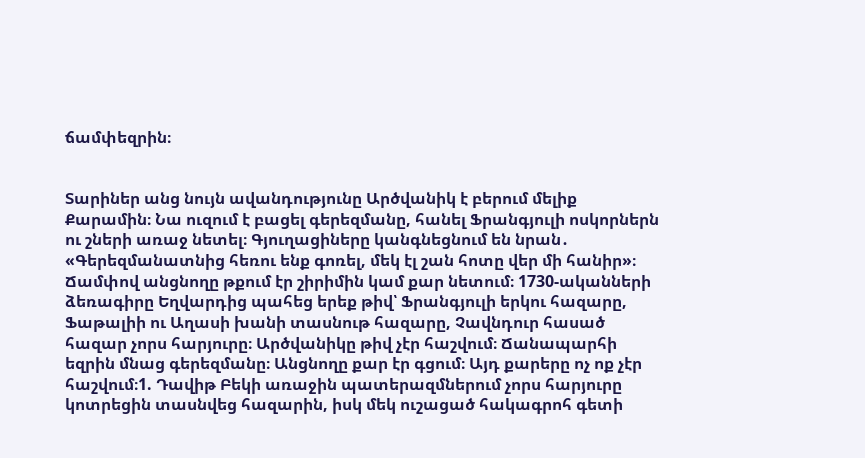ճամփեզրին։


Տարիներ անց նույն ավանդությունը Արծվանիկ է բերում մելիք Քարամին։ Նա ուզում է բացել գերեզմանը, հանել Ֆրանգյուլի ոսկորներն ու շների առաջ նետել։ Գյուղացիները կանգնեցնում են նրան․ «Գերեզմանատնից հեռու ենք գոռել, մեկ էլ շան հոտը վեր մի հանիր»։ Ճամփով անցնողը թքում էր շիրիմին կամ քար նետում։ 1730-ականների ձեռագիրը Եղվարդից պահեց երեք թիվ՝ Ֆրանգյուլի երկու հազարը, Ֆաթալիի ու Աղասի խանի տասնութ հազարը, Չավնդուր հասած հազար չորս հարյուրը։ Արծվանիկը թիվ չէր հաշվում։ Ճանապարհի եզրին մնաց գերեզմանը։ Անցնողը քար էր գցում։ Այդ քարերը ոչ ոք չէր հաշվում։1. Դավիթ Բեկի առաջին պատերազմներում չորս հարյուրը կոտրեցին տասնվեց հազարին, իսկ մեկ ուշացած հակագրոհ գետի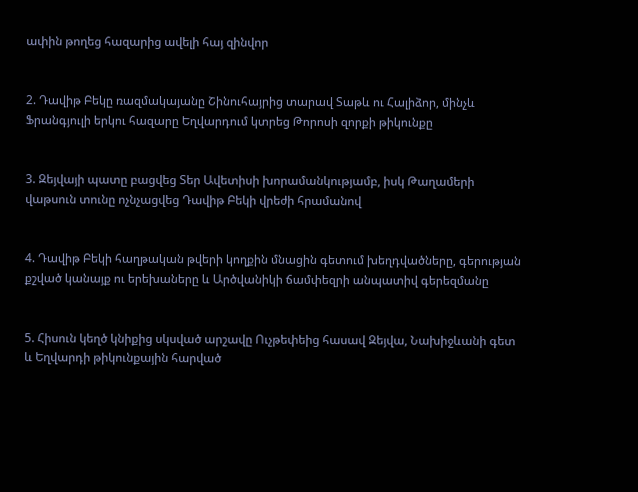ափին թողեց հազարից ավելի հայ զինվոր


2. Դավիթ Բեկը ռազմակայանը Շինուհայրից տարավ Տաթև ու Հալիձոր, մինչև Ֆրանգյուլի երկու հազարը Եղվարդում կտրեց Թորոսի զորքի թիկունքը


3. Զեյվայի պատը բացվեց Տեր Ավետիսի խորամանկությամբ, իսկ Թաղամերի վաթսուն տունը ոչնչացվեց Դավիթ Բեկի վրեժի հրամանով


4. Դավիթ Բեկի հաղթական թվերի կողքին մնացին գետում խեղդվածները, գերության քշված կանայք ու երեխաները և Արծվանիկի ճամփեզրի անպատիվ գերեզմանը


5. Հիսուն կեղծ կնիքից սկսված արշավը Ուչթեփեից հասավ Զեյվա, Նախիջևանի գետ և Եղվարդի թիկունքային հարված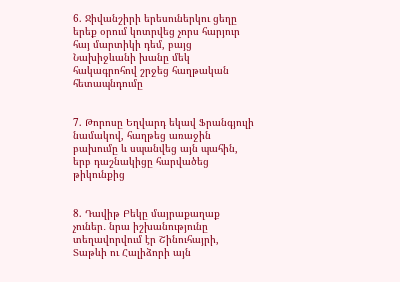6. Ջիվանշիրի երեսուներկու ցեղը երեք օրում կոտրվեց չորս հարյուր հայ մարտիկի դեմ, բայց Նախիջևանի խանը մեկ հակագրոհով շրջեց հաղթական հետապնդումը


7. Թորոսը Եղվարդ եկավ Ֆրանգյուլի նամակով, հաղթեց առաջին բախումը և սպանվեց այն պահին, երբ դաշնակիցը հարվածեց թիկունքից


8. Դավիթ Բեկը մայրաքաղաք չուներ․ նրա իշխանությունը տեղավորվում էր Շինուհայրի, Տաթևի ու Հալիձորի այն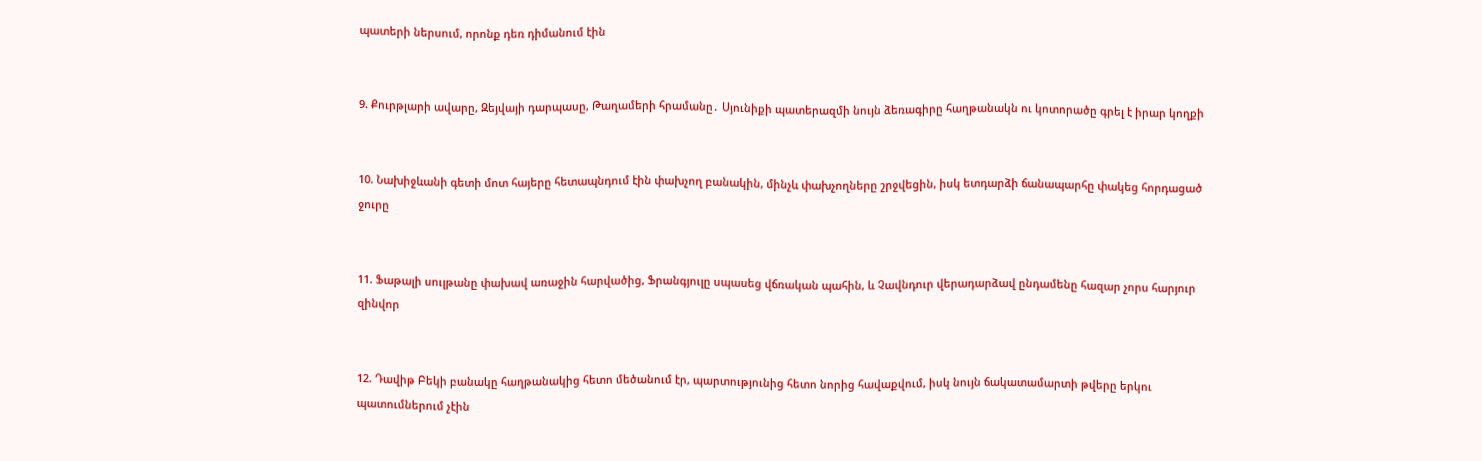պատերի ներսում, որոնք դեռ դիմանում էին


9. Քուրթլարի ավարը, Զեյվայի դարպասը, Թաղամերի հրամանը․ Սյունիքի պատերազմի նույն ձեռագիրը հաղթանակն ու կոտորածը գրել է իրար կողքի


10. Նախիջևանի գետի մոտ հայերը հետապնդում էին փախչող բանակին, մինչև փախչողները շրջվեցին, իսկ ետդարձի ճանապարհը փակեց հորդացած ջուրը


11. Ֆաթալի սուլթանը փախավ առաջին հարվածից, Ֆրանգյուլը սպասեց վճռական պահին, և Չավնդուր վերադարձավ ընդամենը հազար չորս հարյուր զինվոր


12. Դավիթ Բեկի բանակը հաղթանակից հետո մեծանում էր, պարտությունից հետո նորից հավաքվում, իսկ նույն ճակատամարտի թվերը երկու պատումներում չէին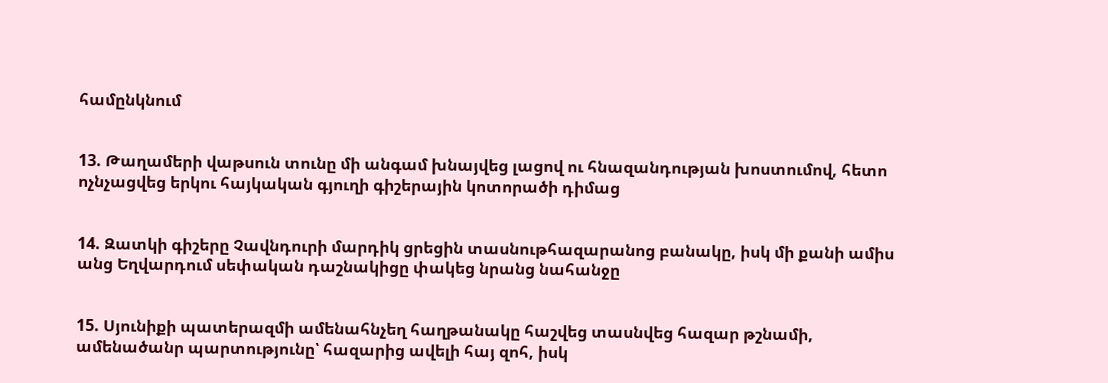համընկնում


13. Թաղամերի վաթսուն տունը մի անգամ խնայվեց լացով ու հնազանդության խոստումով, հետո ոչնչացվեց երկու հայկական գյուղի գիշերային կոտորածի դիմաց


14. Զատկի գիշերը Չավնդուրի մարդիկ ցրեցին տասնութհազարանոց բանակը, իսկ մի քանի ամիս անց Եղվարդում սեփական դաշնակիցը փակեց նրանց նահանջը


15. Սյունիքի պատերազմի ամենահնչեղ հաղթանակը հաշվեց տասնվեց հազար թշնամի, ամենածանր պարտությունը՝ հազարից ավելի հայ զոհ, իսկ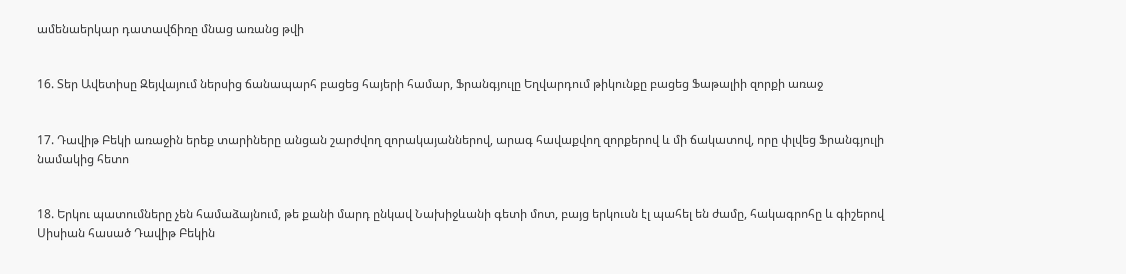ամենաերկար դատավճիռը մնաց առանց թվի


16. Տեր Ավետիսը Զեյվայում ներսից ճանապարհ բացեց հայերի համար, Ֆրանգյուլը Եղվարդում թիկունքը բացեց Ֆաթալիի զորքի առաջ


17. Դավիթ Բեկի առաջին երեք տարիները անցան շարժվող զորակայաններով, արագ հավաքվող զորքերով և մի ճակատով, որը փլվեց Ֆրանգյուլի նամակից հետո


18. Երկու պատումները չեն համաձայնում, թե քանի մարդ ընկավ Նախիջևանի գետի մոտ, բայց երկուսն էլ պահել են ժամը, հակագրոհը և գիշերով Սիսիան հասած Դավիթ Բեկին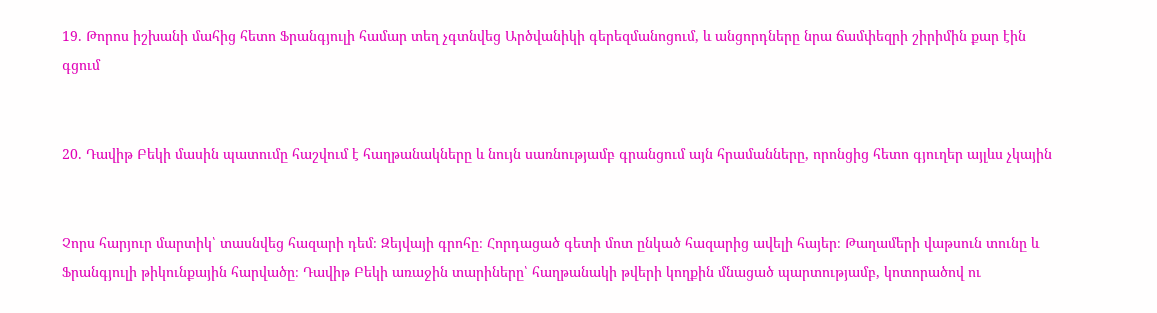19. Թորոս իշխանի մահից հետո Ֆրանգյուլի համար տեղ չգտնվեց Արծվանիկի գերեզմանոցում, և անցորդները նրա ճամփեզրի շիրիմին քար էին գցում


20. Դավիթ Բեկի մասին պատումը հաշվում է հաղթանակները և նույն սառնությամբ գրանցում այն հրամանները, որոնցից հետո գյուղեր այլևս չկային


Չորս հարյուր մարտիկ՝ տասնվեց հազարի դեմ։ Զեյվայի գրոհը։ Հորդացած գետի մոտ ընկած հազարից ավելի հայեր։ Թաղամերի վաթսուն տունը և Ֆրանգյուլի թիկունքային հարվածը։ Դավիթ Բեկի առաջին տարիները՝ հաղթանակի թվերի կողքին մնացած պարտությամբ, կոտորածով ու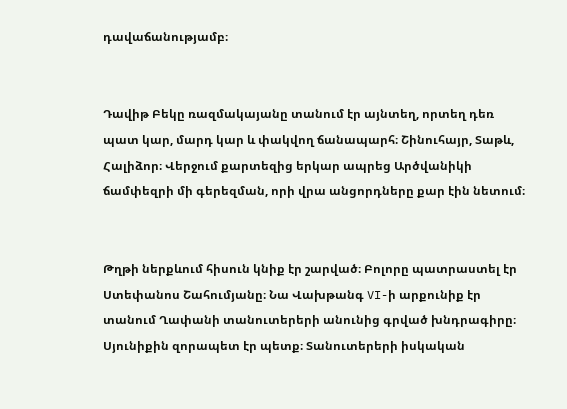դավաճանությամբ։


Դավիթ Բեկը ռազմակայանը տանում էր այնտեղ, որտեղ դեռ պատ կար, մարդ կար և փակվող ճանապարհ։ Շինուհայր, Տաթև, Հալիձոր։ Վերջում քարտեզից երկար ապրեց Արծվանիկի ճամփեզրի մի գերեզման, որի վրա անցորդները քար էին նետում։


Թղթի ներքևում հիսուն կնիք էր շարված։ Բոլորը պատրաստել էր Ստեփանոս Շահումյանը։ Նա Վախթանգ VI-ի արքունիք էր տանում Ղափանի տանուտերերի անունից գրված խնդրագիրը։ Սյունիքին զորապետ էր պետք։ Տանուտերերի իսկական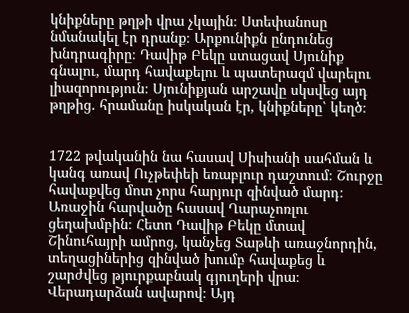կնիքները թղթի վրա չկային։ Ստեփանոսը նմանակել էր դրանք։ Արքունիքն ընդունեց խնդրագիրը։ Դավիթ Բեկը ստացավ Սյունիք գնալու, մարդ հավաքելու և պատերազմ վարելու լիազորություն։ Սյունիքյան արշավը սկսվեց այդ թղթից․ հրամանը իսկական էր, կնիքները՝ կեղծ։


1722 թվականին նա հասավ Սիսիանի սահման և կանգ առավ Ուչթեփեի եռաբլուր դաշտում։ Շուրջը հավաքվեց մոտ չորս հարյուր զինված մարդ։ Առաջին հարվածը հասավ Ղարաչոռլու ցեղախմբին։ Հետո Դավիթ Բեկը մտավ Շինուհայրի ամրոց, կանչեց Տաթևի առաջնորդին, տեղացիներից զինված խումբ հավաքեց և շարժվեց թյուրքաբնակ գյուղերի վրա։ Վերադարձան ավարով։ Այդ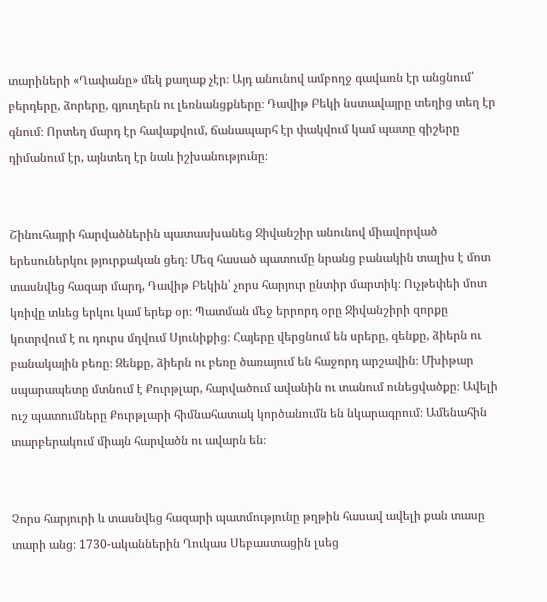տարիների «Ղափանը» մեկ քաղաք չէր։ Այդ անունով ամբողջ գավառն էր անցնում՝ բերդերը, ձորերը, գյուղերն ու լեռնանցքները։ Դավիթ Բեկի նստավայրը տեղից տեղ էր գնում։ Որտեղ մարդ էր հավաքվում, ճանապարհ էր փակվում կամ պատը գիշերը դիմանում էր, այնտեղ էր նաև իշխանությունը։


Շինուհայրի հարվածներին պատասխանեց Ջիվանշիր անունով միավորված երեսուներկու թյուրքական ցեղ։ Մեզ հասած պատումը նրանց բանակին տալիս է մոտ տասնվեց հազար մարդ, Դավիթ Բեկին՝ չորս հարյուր ընտիր մարտիկ։ Ուչթեփեի մոտ կռիվը տևեց երկու կամ երեք օր։ Պատման մեջ երրորդ օրը Ջիվանշիրի զորքը կոտրվում է ու դուրս մղվում Սյունիքից։ Հայերը վերցնում են սրերը, զենքը, ձիերն ու բանակային բեռը։ Զենքը, ձիերն ու բեռը ծառայում են հաջորդ արշավին։ Մխիթար սպարապետը մտնում է Քուրթլար, հարվածում ավանին ու տանում ունեցվածքը։ Ավելի ուշ պատումները Քուրթլարի հիմնահատակ կործանումն են նկարագրում։ Ամենահին տարբերակում միայն հարվածն ու ավարն են։


Չորս հարյուրի և տասնվեց հազարի պատմությունը թղթին հասավ ավելի քան տասը տարի անց։ 1730-ականներին Ղուկաս Սեբաստացին լսեց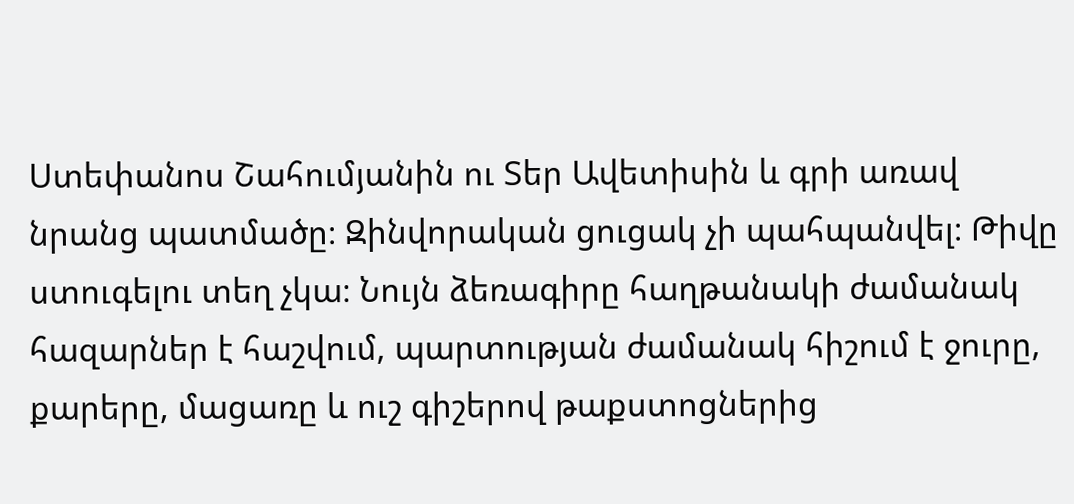Ստեփանոս Շահումյանին ու Տեր Ավետիսին և գրի առավ նրանց պատմածը։ Զինվորական ցուցակ չի պահպանվել։ Թիվը ստուգելու տեղ չկա։ Նույն ձեռագիրը հաղթանակի ժամանակ հազարներ է հաշվում, պարտության ժամանակ հիշում է ջուրը, քարերը, մացառը և ուշ գիշերով թաքստոցներից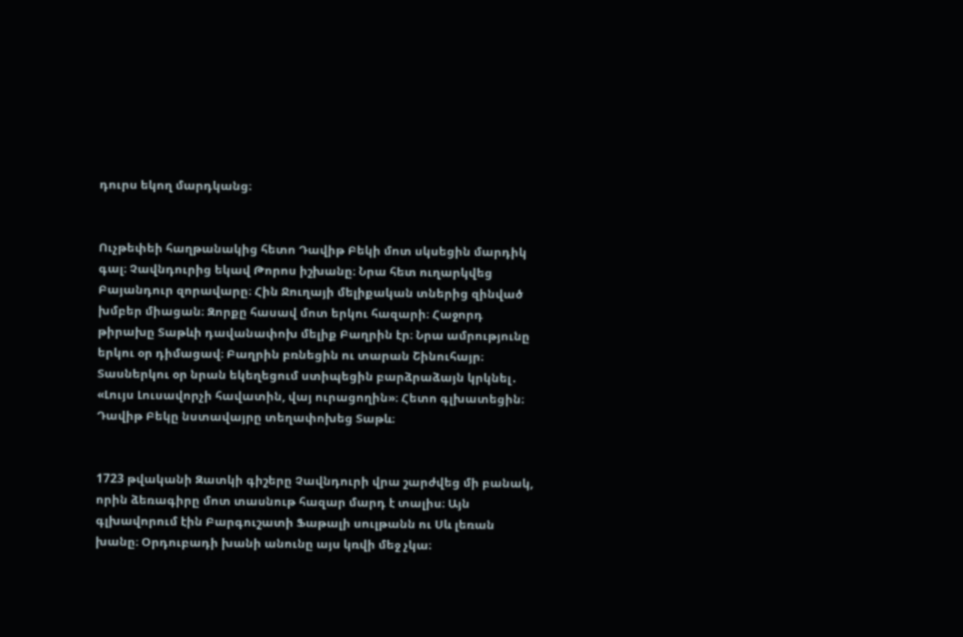դուրս եկող մարդկանց։


Ուչթեփեի հաղթանակից հետո Դավիթ Բեկի մոտ սկսեցին մարդիկ գալ։ Չավնդուրից եկավ Թորոս իշխանը։ Նրա հետ ուղարկվեց Բայանդուր զորավարը։ Հին Ջուղայի մելիքական տներից զինված խմբեր միացան։ Զորքը հասավ մոտ երկու հազարի։ Հաջորդ թիրախը Տաթևի դավանափոխ մելիք Բաղրին էր։ Նրա ամրությունը երկու օր դիմացավ։ Բաղրին բռնեցին ու տարան Շինուհայր։ Տասներկու օր նրան եկեղեցում ստիպեցին բարձրաձայն կրկնել․ «Լույս Լուսավորչի հավատին, վայ ուրացողին»։ Հետո գլխատեցին։ Դավիթ Բեկը նստավայրը տեղափոխեց Տաթև։


1723 թվականի Զատկի գիշերը Չավնդուրի վրա շարժվեց մի բանակ, որին ձեռագիրը մոտ տասնութ հազար մարդ է տալիս։ Այն գլխավորում էին Բարգուշատի Ֆաթալի սուլթանն ու Սև լեռան խանը։ Օրդուբադի խանի անունը այս կռվի մեջ չկա։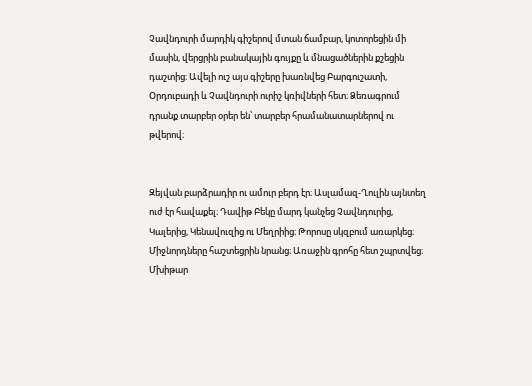Չավնդուրի մարդիկ գիշերով մտան ճամբար, կոտորեցին մի մասին, վերցրին բանակային գույքը և մնացածներին քշեցին դաշտից։ Ավելի ուշ այս գիշերը խառնվեց Բարգուշատի, Օրդուբադի և Չավնդուրի ուրիշ կռիվների հետ։ Ձեռագրում դրանք տարբեր օրեր են՝ տարբեր հրամանատարներով ու թվերով։


Զեյվան բարձրադիր ու ամուր բերդ էր։ Ասլամազ-Ղուլին այնտեղ ուժ էր հավաքել։ Դավիթ Բեկը մարդ կանչեց Չավնդուրից, Կալերից, Կենավուզից ու Մեղրիից։ Թորոսը սկզբում առարկեց։ Միջնորդները հաշտեցրին նրանց։ Առաջին գրոհը հետ շպրտվեց։ Մխիթար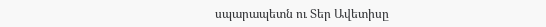սպարապետն ու Տեր Ավետիսը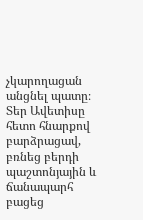չկարողացան անցնել պատը։ Տեր Ավետիսը հետո հնարքով բարձրացավ, բռնեց բերդի պաշտոնյային և ճանապարհ բացեց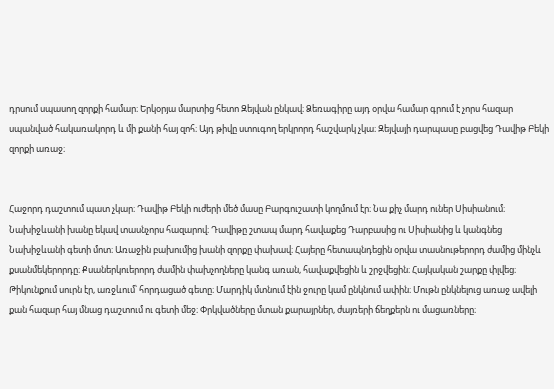դրսում սպասող զորքի համար։ Երկօրյա մարտից հետո Զեյվան ընկավ։ Ձեռագիրը այդ օրվա համար գրում է չորս հազար սպանված հակառակորդ և մի քանի հայ զոհ։ Այդ թիվը ստուգող երկրորդ հաշվարկ չկա։ Զեյվայի դարպասը բացվեց Դավիթ Բեկի զորքի առաջ։


Հաջորդ դաշտում պատ չկար։ Դավիթ Բեկի ուժերի մեծ մասը Բարգուշատի կողմում էր։ Նա քիչ մարդ ուներ Սիսիանում։ Նախիջևանի խանը եկավ տասնչորս հազարով։ Դավիթը շտապ մարդ հավաքեց Դարբասից ու Սիսիանից և կանգնեց Նախիջևանի գետի մոտ։ Առաջին բախումից խանի զորքը փախավ։ Հայերը հետապնդեցին օրվա տասնութերորդ ժամից մինչև քսանմեկերորդը։ Քսաներկուերորդ ժամին փախչողները կանգ առան, հավաքվեցին և շրջվեցին։ Հայկական շարքը փլվեց։ Թիկունքում սուրն էր, առջևում՝ հորդացած գետը։ Մարդիկ մտնում էին ջուրը կամ ընկնում ափին։ Մութն ընկնելուց առաջ ավելի քան հազար հայ մնաց դաշտում ու գետի մեջ։ Փրկվածները մտան քարայրներ, ժայռերի ճեղքերն ու մացառները։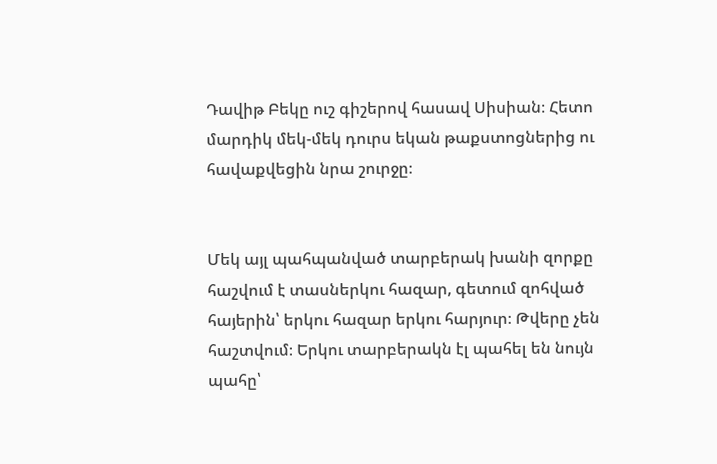Դավիթ Բեկը ուշ գիշերով հասավ Սիսիան։ Հետո մարդիկ մեկ-մեկ դուրս եկան թաքստոցներից ու հավաքվեցին նրա շուրջը։


Մեկ այլ պահպանված տարբերակ խանի զորքը հաշվում է տասներկու հազար, գետում զոհված հայերին՝ երկու հազար երկու հարյուր։ Թվերը չեն հաշտվում։ Երկու տարբերակն էլ պահել են նույն պահը՝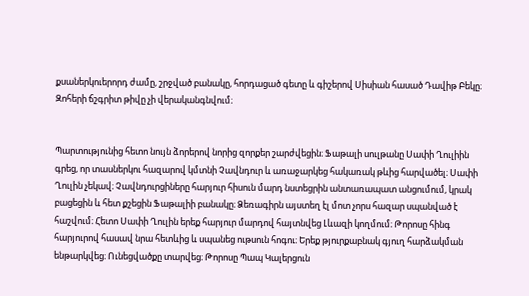քսաներկուերորդ ժամը, շրջված բանակը, հորդացած գետը և գիշերով Սիսիան հասած Դավիթ Բեկը։ Զոհերի ճշգրիտ թիվը չի վերականգնվում։


Պարտությունից հետո նույն ձորերով նորից զորքեր շարժվեցին։ Ֆաթալի սուլթանը Սափի Ղուլիին գրեց, որ տասներկու հազարով կմտնի Չավնդուր և առաջարկեց հակառակ թևից հարվածել։ Սափի Ղուլին չեկավ։ Չավնդուրցիները հարյուր հիսուն մարդ նստեցրին անտառապատ անցումում, կրակ բացեցին և հետ քշեցին Ֆաթալիի բանակը։ Ձեռագիրն այստեղ էլ մոտ չորս հազար սպանված է հաշվում։ Հետո Սափի Ղուլին երեք հարյուր մարդով հայտնվեց Լևազի կողմում։ Թորոսը հինգ հարյուրով հասավ նրա հետևից և սպանեց ութսուն հոգու։ Երեք թյուրքաբնակ գյուղ հարձակման ենթարկվեց։ Ունեցվածքը տարվեց։ Թորոսը Պապ Կալերցուն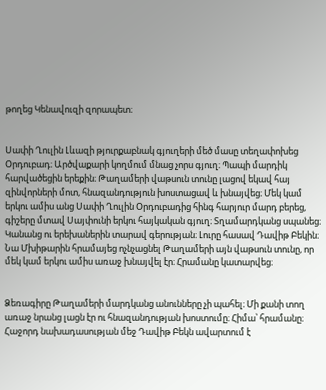թողեց Կենավուզի զորապետ։


Սափի Ղուլին Լևազի թյուրքաբնակ գյուղերի մեծ մասը տեղափոխեց Օրդուբադ։ Արծվաքարի կողմում մնաց չորս գյուղ։ Պապի մարդիկ հարվածեցին երեքին։ Թաղամերի վաթսուն տունը լացով եկավ հայ զինվորների մոտ, հնազանդություն խոստացավ և խնայվեց։ Մեկ կամ երկու ամիս անց Սափի Ղուլին Օրդուբադից հինգ հարյուր մարդ բերեց, գիշերը մտավ Սայփունի երկու հայկական գյուղ։ Տղամարդկանց սպանեց։ Կանանց ու երեխաներին տարավ գերության։ Լուրը հասավ Դավիթ Բեկին։ Նա Մխիթարին հրամայեց ոչնչացնել Թաղամերի այն վաթսուն տունը, որ մեկ կամ երկու ամիս առաջ խնայվել էր։ Հրամանը կատարվեց։


Ձեռագիրը Թաղամերի մարդկանց անունները չի պահել։ Մի քանի տող առաջ նրանց լացն էր ու հնազանդության խոստումը։ Հիմա՝ հրամանը։ Հաջորդ նախադասության մեջ Դավիթ Բեկն ավարտում է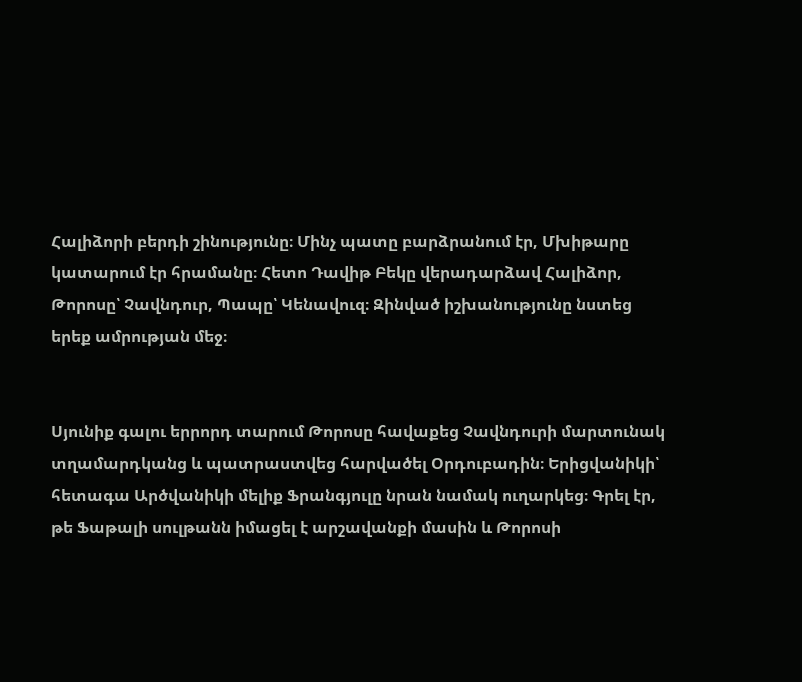Հալիձորի բերդի շինությունը։ Մինչ պատը բարձրանում էր, Մխիթարը կատարում էր հրամանը։ Հետո Դավիթ Բեկը վերադարձավ Հալիձոր, Թորոսը՝ Չավնդուր, Պապը՝ Կենավուզ։ Զինված իշխանությունը նստեց երեք ամրության մեջ։


Սյունիք գալու երրորդ տարում Թորոսը հավաքեց Չավնդուրի մարտունակ տղամարդկանց և պատրաստվեց հարվածել Օրդուբադին։ Երիցվանիկի՝ հետագա Արծվանիկի մելիք Ֆրանգյուլը նրան նամակ ուղարկեց։ Գրել էր, թե Ֆաթալի սուլթանն իմացել է արշավանքի մասին և Թորոսի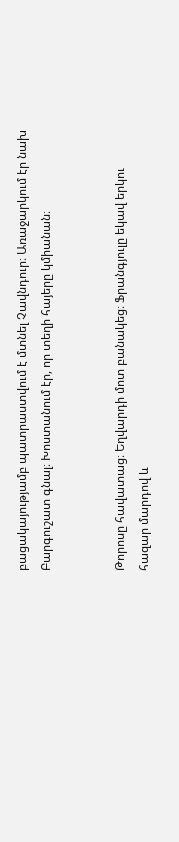բացակայությամբ պատրաստվում է մտնել Չավնդուր։ Առաջարկում էր նախ Բարգուշատ գնալ։ Խոստանում էր, որ տեղի հայերը կմիանան։


Թորոսը հավատաց։ Եղվարդի մոտ բանակեց։ Ֆրանգյուլը եկավ երկու հազար մարդով և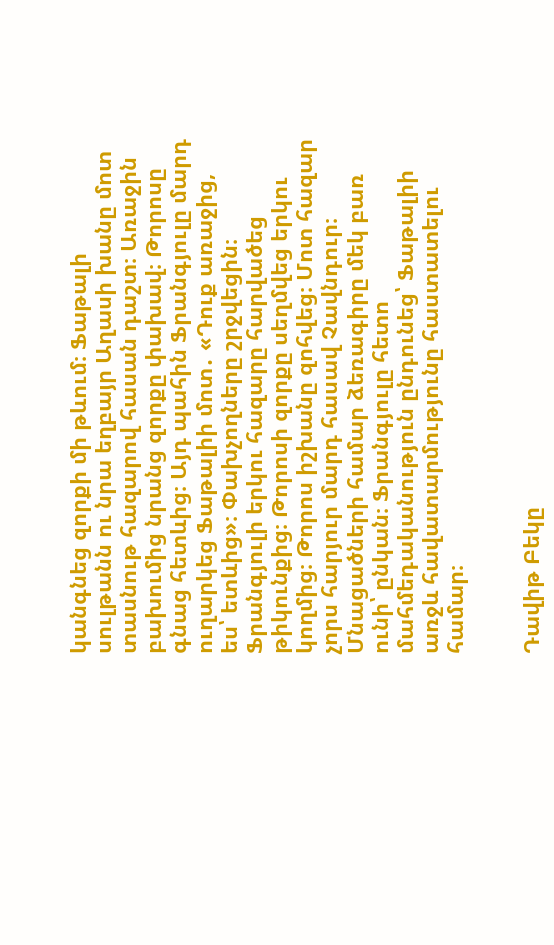կանգնեց զորքի մի թևում։ Ֆաթալի սուլթանն ու նրա եղբայր Աղասի խանը մոտ տասնութ հազարով հասան դաշտ։ Առաջին բախումից նրանց զորքը փախավ։ Թորոսը գնաց հետևից։ Այդ պահին Ֆրանգյուլը մարդ ուղարկեց Ֆաթալիի մոտ․ «Դուք առաջից, ես՝ ետևից»։ Փախչողները շրջվեցին։ Ֆրանգյուլի երկու հազարը հարվածեց թիկունքից։ Թորոսի զորքը սեղմվեց երկու կողմից։ Թորոս իշխանը զոհվեց։ Մոտ հազար չորս հարյուր մարդ հասավ Չավնդուր։ Մնացածների համար ձեռագիրը մեկ բառ ունի՝ ընկան։ Ֆրանգյուլը հետո մահմեդականություն ընդունեց՝ Ֆաթալիի առջև հավատարմությունը հաստատելու համար։


Դավիթ Բեկը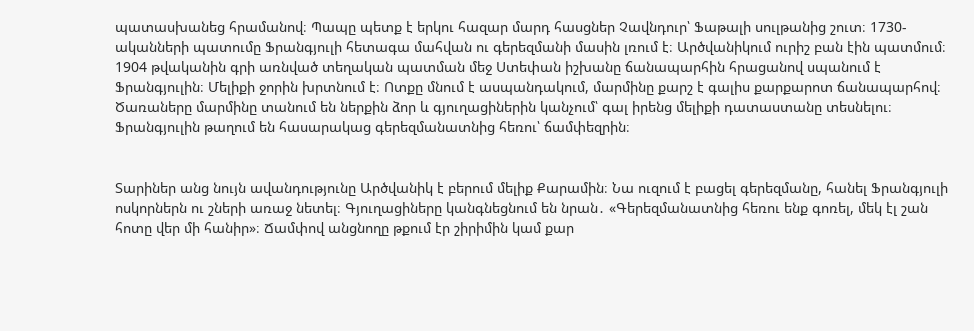պատասխանեց հրամանով։ Պապը պետք է երկու հազար մարդ հասցներ Չավնդուր՝ Ֆաթալի սուլթանից շուտ։ 1730-ականների պատումը Ֆրանգյուլի հետագա մահվան ու գերեզմանի մասին լռում է։ Արծվանիկում ուրիշ բան էին պատմում։ 1904 թվականին գրի առնված տեղական պատման մեջ Ստեփան իշխանը ճանապարհին հրացանով սպանում է Ֆրանգյուլին։ Մելիքի ջորին խրտնում է։ Ոտքը մնում է ասպանդակում, մարմինը քարշ է գալիս քարքարոտ ճանապարհով։ Ծառաները մարմինը տանում են ներքին ձոր և գյուղացիներին կանչում՝ գալ իրենց մելիքի դատաստանը տեսնելու։ Ֆրանգյուլին թաղում են հասարակաց գերեզմանատնից հեռու՝ ճամփեզրին։


Տարիներ անց նույն ավանդությունը Արծվանիկ է բերում մելիք Քարամին։ Նա ուզում է բացել գերեզմանը, հանել Ֆրանգյուլի ոսկորներն ու շների առաջ նետել։ Գյուղացիները կանգնեցնում են նրան․ «Գերեզմանատնից հեռու ենք գոռել, մեկ էլ շան հոտը վեր մի հանիր»։ Ճամփով անցնողը թքում էր շիրիմին կամ քար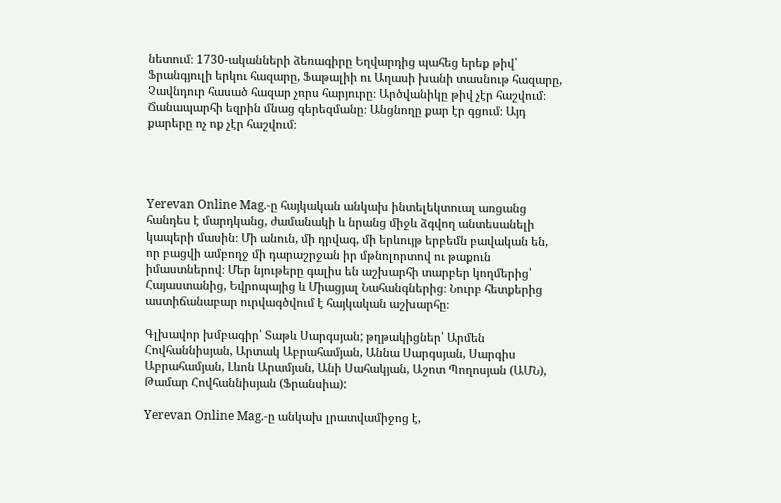նետում։ 1730-ականների ձեռագիրը Եղվարդից պահեց երեք թիվ՝ Ֆրանգյուլի երկու հազարը, Ֆաթալիի ու Աղասի խանի տասնութ հազարը, Չավնդուր հասած հազար չորս հարյուրը։ Արծվանիկը թիվ չէր հաշվում։ Ճանապարհի եզրին մնաց գերեզմանը։ Անցնողը քար էր գցում։ Այդ քարերը ոչ ոք չէր հաշվում։




Yerevan Online Mag.-ը հայկական անկախ ինտելեկտուալ առցանց հանդես է մարդկանց, ժամանակի և նրանց միջև ձգվող անտեսանելի կապերի մասին։ Մի անուն, մի դրվագ, մի երևույթ երբեմն բավական են, որ բացվի ամբողջ մի դարաշրջան իր մթնոլորտով ու թաքուն իմաստներով։ Մեր նյութերը գալիս են աշխարհի տարբեր կողմերից՝ Հայաստանից, Եվրոպայից և Միացյալ Նահանգներից։ Նուրբ հետքերից աստիճանաբար ուրվագծվում է հայկական աշխարհը։

Գլխավոր խմբագիր՝ Տաթև Սարգսյան; թղթակիցներ՝ Արմեն Հովհաննիսյան, Արտակ Աբրահամյան, Աննա Սարգսյան, Սարգիս Աբրահամյան, Լևոն Արամյան, Անի Սահակյան, Աշոտ Պողոսյան (ԱՄՆ), Թամար Հովհաննիսյան (Ֆրանսիա):

Yerevan Online Mag.-ը անկախ լրատվամիջոց է,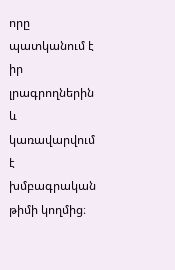որը պատկանում է իր լրագրողներին և կառավարվում է խմբագրական թիմի կողմից։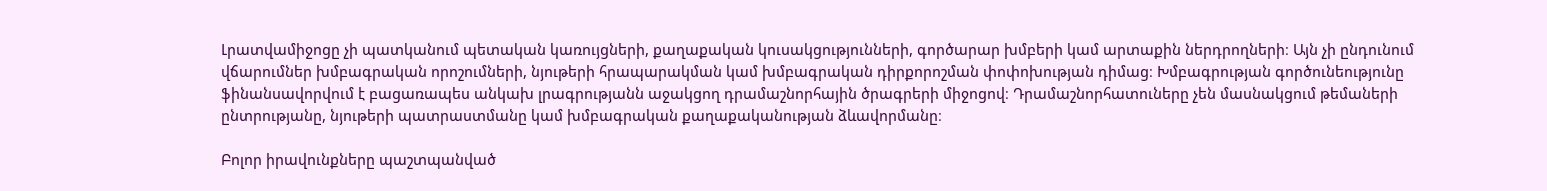Լրատվամիջոցը չի պատկանում պետական կառույցների, քաղաքական կուսակցությունների, գործարար խմբերի կամ արտաքին ներդրողների։ Այն չի ընդունում վճարումներ խմբագրական որոշումների, նյութերի հրապարակման կամ խմբագրական դիրքորոշման փոփոխության դիմաց։ Խմբագրության գործունեությունը ֆինանսավորվում է բացառապես անկախ լրագրությանն աջակցող դրամաշնորհային ծրագրերի միջոցով։ Դրամաշնորհատուները չեն մասնակցում թեմաների ընտրությանը, նյութերի պատրաստմանը կամ խմբագրական քաղաքականության ձևավորմանը։

Բոլոր իրավունքները պաշտպանված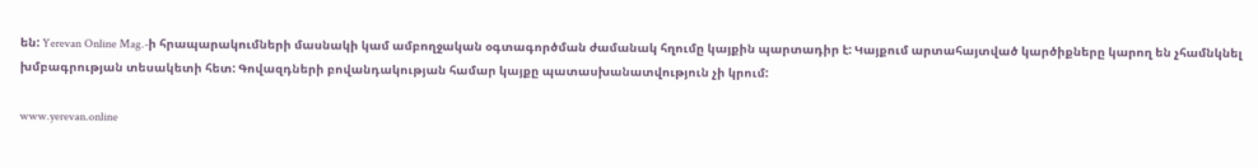են: Yerevan Online Mag.-ի հրապարակումների մասնակի կամ ամբողջական օգտագործման ժամանակ հղումը կայքին պարտադիր է: Կայքում արտահայտված կարծիքները կարող են չհամնկնել խմբագրության տեսակետի հետ: Գովազդների բովանդակության համար կայքը պատասխանատվություն չի կրում:

www.yerevan.online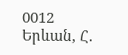0012 Երևան, Հ.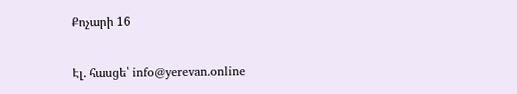Քոչարի 16

Էլ. հասցե՝ info@yerevan.online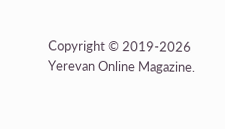Copyright © 2019-2026 Yerevan Online Magazine.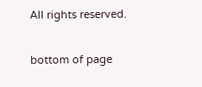All rights reserved.

bottom of page